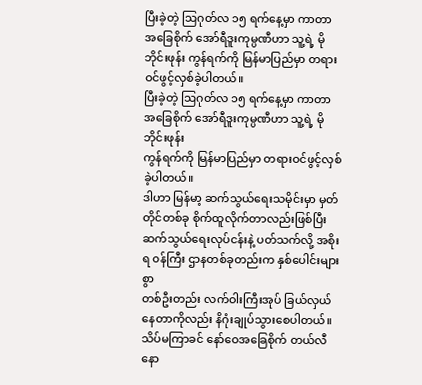ပြီးခဲ့တဲ့ ဩဂုတ်လ ၁၅ ရက်နေ့မှာ ကာတာ အခြေစိုက် အော်ရီဒူးကုမ္ပဏီဟာ သူ့ရဲ့ မိုဘိုင်းဖုန်း ကွန်ရက်ကို မြန်မာပြည်မှာ တရားဝင်ဖွင့်လှစ်ခဲ့ပါတယ်။
ပြီးခဲ့တဲ့ ဩဂုတ်လ ၁၅ ရက်နေ့မှာ ကာတာ အခြေစိုက် အော်ရီဒူးကုမ္ပဏီဟာ သူ့ရဲ့ မိုဘိုင်းဖုန်း
ကွန်ရက်ကို မြန်မာပြည်မှာ တရားဝင်ဖွင့်လှစ်ခဲ့ပါတယ်။
ဒါဟာ မြန်မာ့ ဆက်သွယ်ရေးသမိုင်းမှာ မှတ်တိုင်တစ်ခု စိုက်ထူလိုက်တာလည်းဖြစ်ပြီး
ဆက်သွယ်ရေးလုပ်ငန်းနဲ့ ပတ်သက်လို့ အစိုးရ ၀န်ကြီး ဌာနတစ်ခုတည်းက နှစ်ပေါင်းများစွာ
တစ်ဦးတည်း လက်ဝါးကြီးအုပ် ခြယ်လှယ်နေတာကိုလည်း နိဂုံးချုပ်သွားစေပါတယ်။
သိပ်မကြာခင် နော်ဝေအခြေစိုက် တယ်လီနော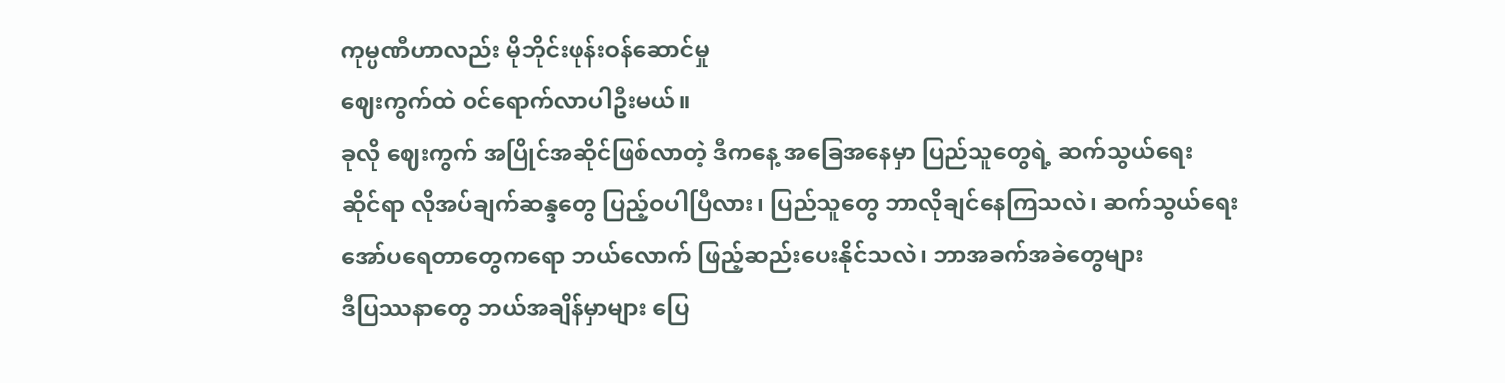ကုမ္ပဏီဟာလည်း မိုဘိုင်းဖုန်းဝန်ဆောင်မှု
ဈေးကွက်ထဲ ၀င်ရောက်လာပါဦးမယ်။
ခုလို ဈေးကွက် အပြိုင်အဆိုင်ဖြစ်လာတဲ့ ဒီကနေ့ အခြေအနေမှာ ပြည်သူတွေရဲ့ ဆက်သွယ်ရေး
ဆိုင်ရာ လိုအပ်ချက်ဆန္ဒတွေ ပြည့်ဝပါပြီလား၊ ပြည်သူတွေ ဘာလိုချင်နေကြသလဲ၊ ဆက်သွယ်ရေး
အော်ပရေတာတွေကရော ဘယ်လောက် ဖြည့်ဆည်းပေးနိုင်သလဲ၊ ဘာအခက်အခဲတွေများ
ဒီပြဿနာတွေ ဘယ်အချိန်မှာများ ပြေ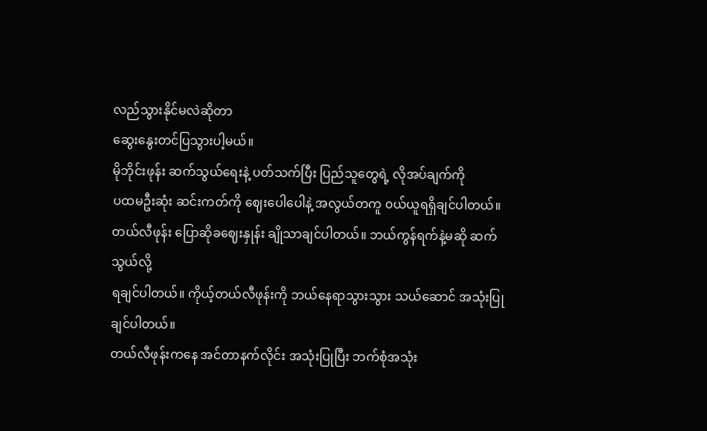လည်သွားနိုင်မလဲဆိုတာ
ဆွေးနွေးတင်ပြသွားပါ့မယ်။
မိုဘိုင်းဖုန်း ဆက်သွယ်ရေးနဲ့ ပတ်သက်ပြီး ပြည်သူတွေရဲ့ လိုအပ်ချက်ကို
ပထမဦးဆုံး ဆင်းကတ်ကို ဈေးပေါပေါနဲ့ အလွယ်တကူ ၀ယ်ယူရရှိချင်ပါတယ်။
တယ်လီဖုန်း ပြောဆိုခဈေးနှုန်း ချိုသာချင်ပါတယ်။ ဘယ်ကွန်ရက်နဲ့မဆို ဆက်သွယ်လို့
ရချင်ပါတယ်။ ကိုယ့်တယ်လီဖုန်းကို ဘယ်နေရာသွားသွား သယ်ဆောင် အသုံးပြုချင်ပါတယ်။
တယ်လီဖုန်းကနေ အင်တာနက်လိုင်း အသုံးပြုပြီး ဘက်စုံအသုံး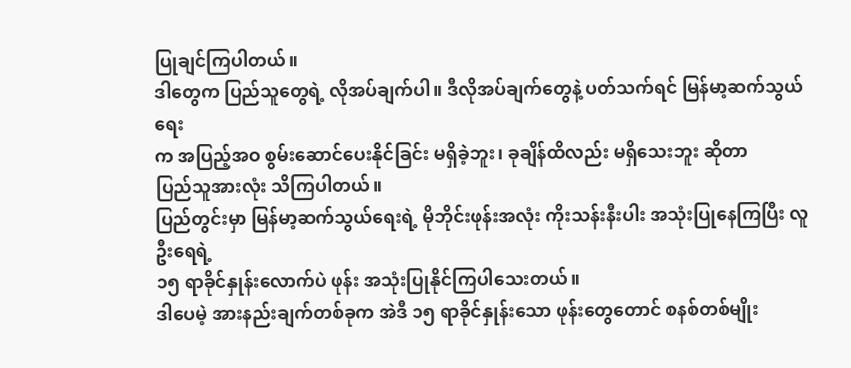ပြုချင်ကြပါတယ်။
ဒါတွေက ပြည်သူတွေရဲ့ လိုအပ်ချက်ပါ။ ဒီလိုအပ်ချက်တွေနဲ့ ပတ်သက်ရင် မြန်မာ့ဆက်သွယ်ရေး
က အပြည့်အဝ စွမ်းဆောင်ပေးနိုင်ခြင်း မရှိခဲ့ဘူး၊ ခုချိန်ထိလည်း မရှိသေးဘူး ဆိုတာ
ပြည်သူအားလုံး သိကြပါတယ်။
ပြည်တွင်းမှာ မြန်မာ့ဆက်သွယ်ရေးရဲ့ မိုဘိုင်းဖုန်းအလုံး ကိုးသန်းနီးပါး အသုံးပြုနေကြပြီး လူဦးရေရဲ့
၁၅ ရာခိုင်နှုန်းလောက်ပဲ ဖုန်း အသုံးပြုနိုင်ကြပါသေးတယ်။
ဒါပေမဲ့ အားနည်းချက်တစ်ခုက အဲဒီ ၁၅ ရာခိုင်နှုန်းသော ဖုန်းတွေတောင် စနစ်တစ်မျိုး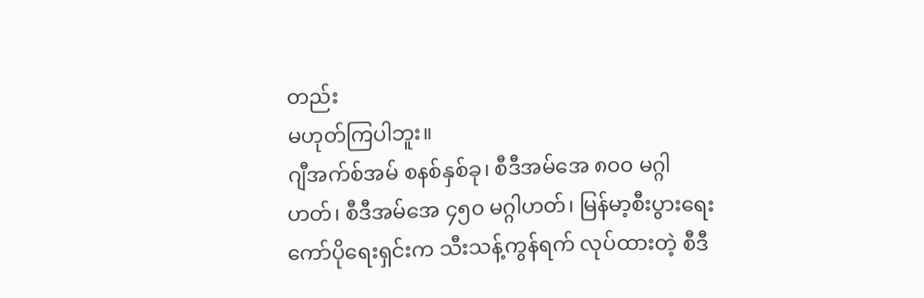တည်း
မဟုတ်ကြပါဘူး။
ဂျီအက်စ်အမ် စနစ်နှစ်ခု၊ စီဒီအမ်အေ ၈၀၀ မဂ္ဂါဟတ်၊ စီဒီအမ်အေ ၄၅၀ မဂ္ဂါဟတ်၊ မြန်မာ့စီးပွားရေး
ကော်ပိုရေးရှင်းက သီးသန့်ကွန်ရက် လုပ်ထားတဲ့ စီဒီ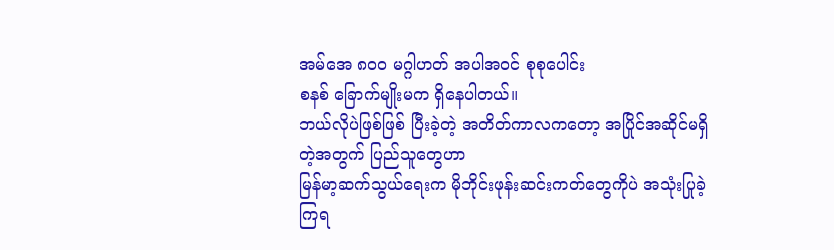အမ်အေ ၈၀၀ မဂ္ဂါဟတ် အပါအဝင် စုစုပေါင်း
စနစ် ခြောက်မျိုးမက ရှိနေပါတယ်။
ဘယ်လိုပဲဖြစ်ဖြစ် ပြီးခဲ့တဲ့ အတိတ်ကာလကတော့ အပြိုင်အဆိုင်မရှိတဲ့အတွက် ပြည်သူတွေဟာ
မြန်မာ့ဆက်သွယ်ရေးက မိုဘိုင်းဖုန်းဆင်းကတ်တွေကိုပဲ အသုံးပြုခဲ့ကြရ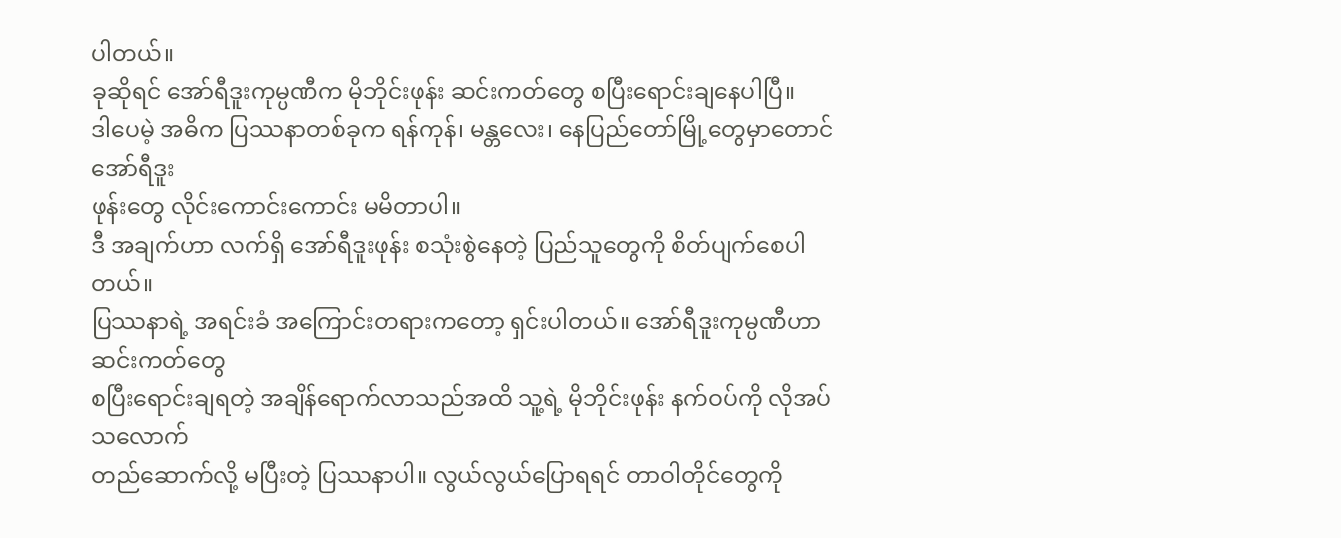ပါတယ်။
ခုဆိုရင် အော်ရီဒူးကုမ္ပဏီက မိုဘိုင်းဖုန်း ဆင်းကတ်တွေ စပြီးရောင်းချနေပါပြီ။
ဒါပေမဲ့ အဓိက ပြဿနာတစ်ခုက ရန်ကုန်၊ မန္တလေး၊ နေပြည်တော်မြို့တွေမှာတောင် အော်ရီဒူး
ဖုန်းတွေ လိုင်းကောင်းကောင်း မမိတာပါ။
ဒီ အချက်ဟာ လက်ရှိ အော်ရီဒူးဖုန်း စသုံးစွဲနေတဲ့ ပြည်သူတွေကို စိတ်ပျက်စေပါတယ်။
ပြဿနာရဲ့ အရင်းခံ အကြောင်းတရားကတော့ ရှင်းပါတယ်။ အော်ရီဒူးကုမ္ပဏီဟာ ဆင်းကတ်တွေ
စပြီးရောင်းချရတဲ့ အချိန်ရောက်လာသည်အထိ သူ့ရဲ့ မိုဘိုင်းဖုန်း နက်ဝပ်ကို လိုအပ်သလောက်
တည်ဆောက်လို့ မပြီးတဲ့ ပြဿနာပါ။ လွယ်လွယ်ပြောရရင် တာဝါတိုင်တွေကို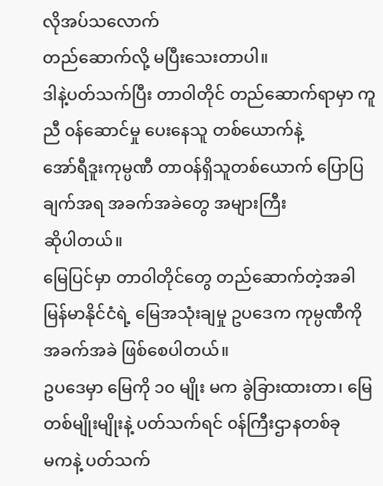လိုအပ်သလောက်
တည်ဆောက်လို့ မပြီးသေးတာပါ။
ဒါနဲ့ပတ်သက်ပြီး တာဝါတိုင် တည်ဆောက်ရာမှာ ကူညီ ၀န်ဆောင်မှု ပေးနေသူ တစ်ယောက်နဲ့
အော်ရီဒူးကုမ္ပဏီ တာဝန်ရှိသူတစ်ယောက် ပြောပြချက်အရ အခက်အခဲတွေ အများကြီး
ဆိုပါတယ်။
မြေပြင်မှာ တာဝါတိုင်တွေ တည်ဆောက်တဲ့အခါ မြန်မာနိုင်ငံရဲ့ မြေအသုံးချမှု ဥပဒေက ကုမ္ပဏီကို
အခက်အခဲ ဖြစ်စေပါတယ်။
ဥပဒေမှာ မြေကို ၁၀ မျိုး မက ခွဲခြားထားတာ၊ မြေတစ်မျိုးမျိုးနဲ့ ပတ်သက်ရင် ၀န်ကြီးဌာနတစ်ခု
မကနဲ့ ပတ်သက်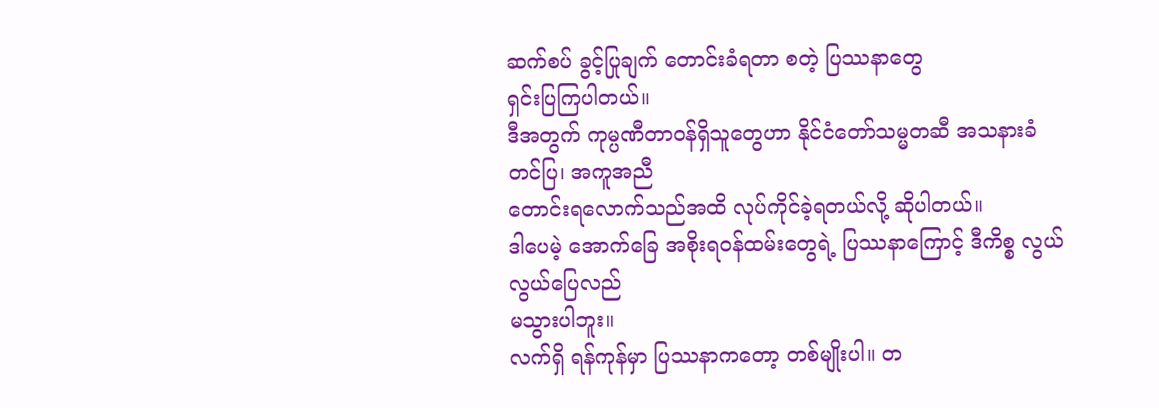ဆက်စပ် ခွင့်ပြုချက် တောင်းခံရတာ စတဲ့ ပြဿနာတွေ
ရှင်းပြကြပါတယ်။
ဒီအတွက် ကုမ္ပဏီတာဝန်ရှိသူတွေဟာ နိုင်ငံတော်သမ္မတဆီ အသနားခံ တင်ပြ၊ အကူအညီ
တောင်းရလောက်သည်အထိ လုပ်ကိုင်ခဲ့ရတယ်လို့ ဆိုပါတယ်။
ဒါပေမဲ့ အောက်ခြေ အစိုးရဝန်ထမ်းတွေရဲ့ ပြဿနာကြောင့် ဒီကိစ္စ လွယ်လွယ်ပြေလည်
မသွားပါဘူး။
လက်ရှိ ရန်ကုန်မှာ ပြဿနာကတော့ တစ်မျိုးပါ။ တ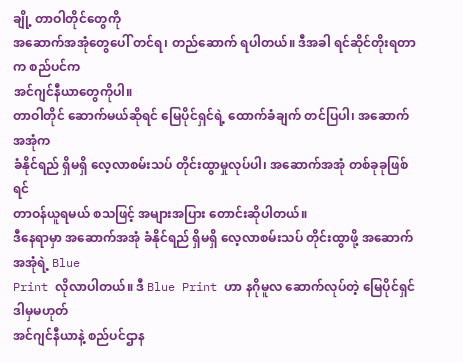ချို့ တာဝါတိုင်တွေကို
အဆောက်အအုံတွေပေါ် တင်ရ၊ တည်ဆောက် ရပါတယ်။ ဒီအခါ ရင်ဆိုင်တိုးရတာက စည်ပင်က
အင်ဂျင်နီယာတွေကိုပါ။
တာဝါတိုင် ဆောက်မယ်ဆိုရင် မြေပိုင်ရှင်ရဲ့ ထောက်ခံချက် တင်ပြပါ၊ အဆောက်အအုံက
ခံနိုင်ရည် ရှိမရှိ လေ့လာစမ်းသပ် တိုင်းထွာမှုလုပ်ပါ၊ အဆောက်အအုံ တစ်ခုခုဖြစ်ရင်
တာဝန်ယူရမယ် စသဖြင့် အများအပြား တောင်းဆိုပါတယ်။
ဒီနေရာမှာ အဆောက်အအုံ ခံနိုင်ရည် ရှိမရှိ လေ့လာစမ်းသပ် တိုင်းထွာဖို့ အဆောက်အအုံရဲ့ Blue
Print လိုလာပါတယ်။ ဒီ Blue Print ဟာ နဂိုမူလ ဆောက်လုပ်တဲ့ မြေပိုင်ရှင် ဒါမှမဟုတ်
အင်ဂျင်နီယာနဲ့ စည်ပင်ဌာန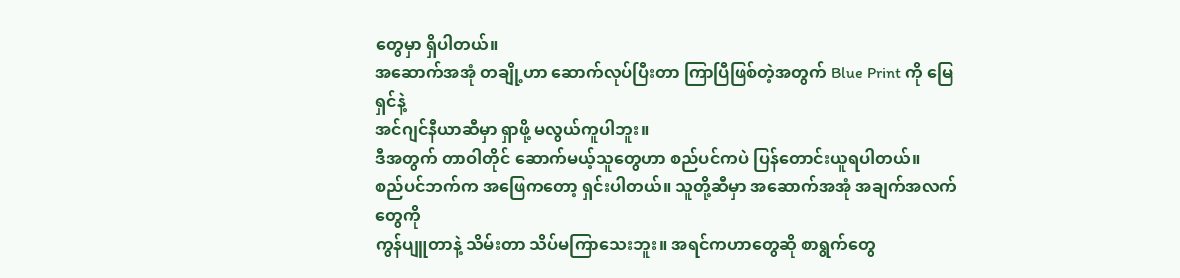တွေမှာ ရှိပါတယ်။
အဆောက်အအုံ တချို့ဟာ ဆောက်လုပ်ပြီးတာ ကြာပြီဖြစ်တဲ့အတွက် Blue Print ကို မြေရှင်နဲ့
အင်ဂျင်နီယာဆီမှာ ရှာဖို့ မလွယ်ကူပါဘူး။
ဒီအတွက် တာဝါတိုင် ဆောက်မယ့်သူတွေဟာ စည်ပင်ကပဲ ပြန်တောင်းယူရပါတယ်။
စည်ပင်ဘက်က အဖြေကတော့ ရှင်းပါတယ်။ သူတို့ဆီမှာ အဆောက်အအုံ အချက်အလက်တွေကို
ကွန်ပျူတာနဲ့ သိမ်းတာ သိပ်မကြာသေးဘူး။ အရင်ကဟာတွေဆို စာရွက်တွေ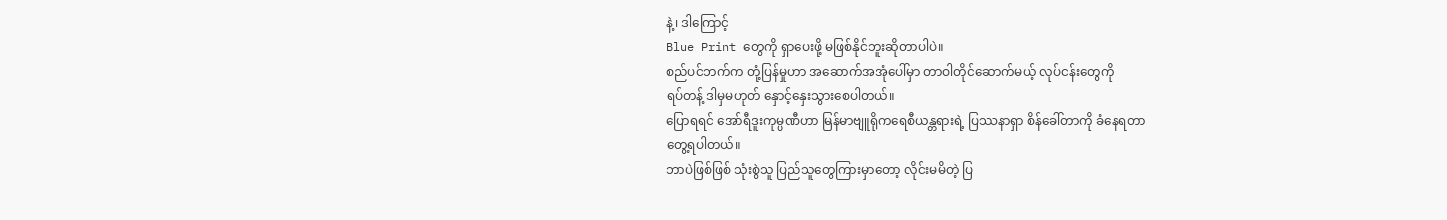နဲ့၊ ဒါကြောင့်
Blue Print တွေကို ရှာပေးဖို့ မဖြစ်နိုင်ဘူးဆိုတာပါပဲ။
စည်ပင်ဘက်က တုံ့ပြန်မှုဟာ အဆောက်အအုံပေါ်မှာ တာဝါတိုင်ဆောက်မယ့် လုပ်ငန်းတွေကို
ရပ်တန့် ဒါမှမဟုတ် နှောင့်နှေးသွားစေပါတယ်။
ပြောရရင် အော်ရီဒူးကုမ္ပဏီဟာ မြန်မာဗျူရိုကရေစီယန္တရားရဲ့ ပြဿနာရှာ စိန်ခေါ်တာကို ခံနေရတာ
တွေ့ရပါတယ်။
ဘာပဲဖြစ်ဖြစ် သုံးစွဲသူ ပြည်သူတွေကြားမှာတော့ လိုင်းမမိတဲ့ ပြ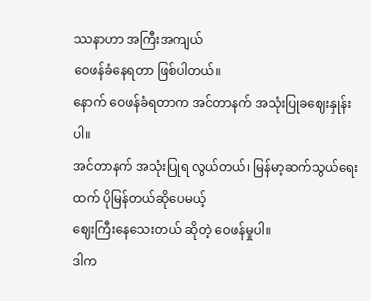ဿနာဟာ အကြီးအကျယ်
ဝေဖန်ခံနေရတာ ဖြစ်ပါတယ်။
နောက် ဝေဖန်ခံရတာက အင်တာနက် အသုံးပြုခဈေးနှုန်းပါ။
အင်တာနက် အသုံးပြုရ လွယ်တယ်၊ မြန်မာ့ဆက်သွယ်ရေးထက် ပိုမြန်တယ်ဆိုပေမယ့်
ဈေးကြီးနေသေးတယ် ဆိုတဲ့ ဝေဖန်မှုပါ။
ဒါက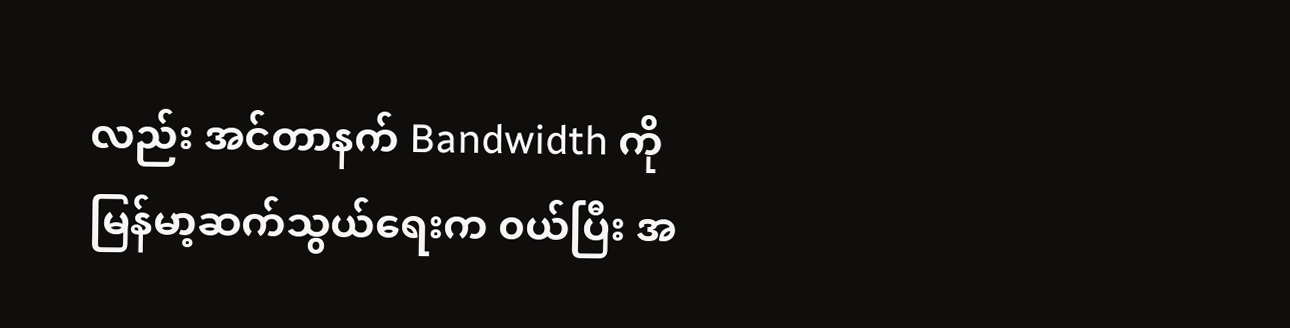လည်း အင်တာနက် Bandwidth ကို မြန်မာ့ဆက်သွယ်ရေးက ၀ယ်ပြီး အ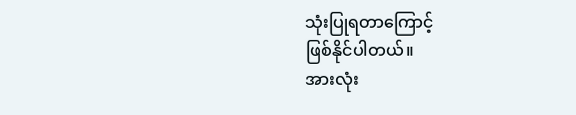သုံးပြုရတာကြောင့်
ဖြစ်နိုင်ပါတယ်။
အားလုံး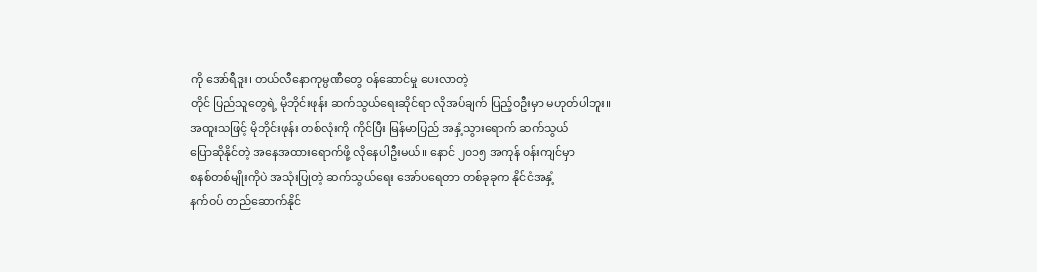ကို အော်ရီဒူး၊ တယ်လီနောကုမ္ပဏီတွေ ၀န်ဆောင်မှု ပေးလာတဲ့
တိုင် ပြည်သူတွေရဲ့ မိုဘိုင်းဖုန်း ဆက်သွယ်ရေးဆိုင်ရာ လိုအပ်ချက် ပြည့်ဝဦးမှာ မဟုတ်ပါဘူး။
အထူးသဖြင့် မိုဘိုင်းဖုန်း တစ်လုံးကို ကိုင်ပြီး မြန်မာပြည် အနှံ့သွားရောက် ဆက်သွယ်
ပြောဆိုနိုင်တဲ့ အနေအထားရောက်ဖို့ လိုနေပါဦးမယ်။ နောင် ၂၀၁၅ အကုန် ၀န်းကျင်မှာ
စနစ်တစ်မျိုးကိုပဲ အသုံးပြုတဲ့ ဆက်သွယ်ရေး အော်ပရေတာ တစ်ခုခုက နိုင်ငံအနှံ့
နက်ဝပ် တည်ဆောက်နိုင်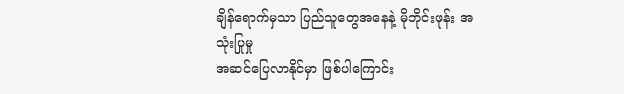ချိန်ရောက်မှသာ ပြည်သူတွေအနေနဲ့ မိုဘိုင်းဖုန်း အသုံးပြုမှု
အဆင်ပြေလာနိုင်မှာ ဖြစ်ပါကြောင်း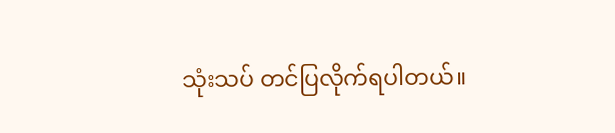သုံးသပ် တင်ပြလိုက်ရပါတယ်။